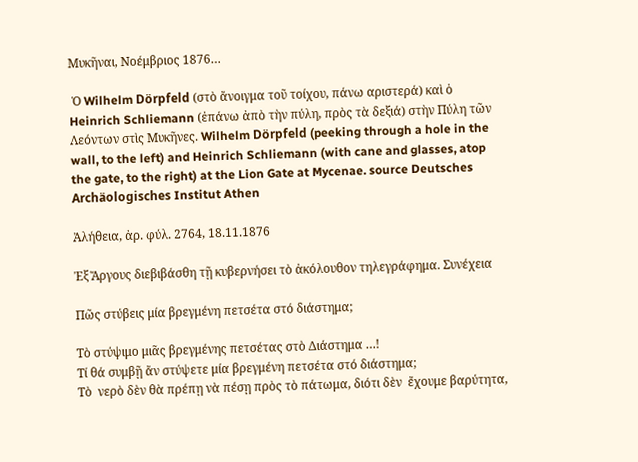Μυκῆναι, Νοέμβριος 1876…

 Ὁ Wilhelm Dörpfeld (στὸ ἄνοιγμα τοῦ τοίχου, πάνω αριστερά) καὶ ὁ  Heinrich Schliemann (ἐπάνω ἀπὸ τὴν πύλη, πρὸς τὰ δεξιά) στὴν Πύλη τῶν Λεόντων στὶς Μυκῆνες. Wilhelm Dörpfeld (peeking through a hole in the wall, to the left) and Heinrich Schliemann (with cane and glasses, atop the gate, to the right) at the Lion Gate at Mycenae. source Deutsches Archäologisches Institut Athen

Ἀλήθεια, ἀρ. φύλ. 2764, 18.11.1876

Ἐξ Ἄργους διεβιβάσθη τῇ κυβερνήσει τὸ ἀκόλουθον τηλεγράφημα. Συνέχεια

Πῶς στύβεις μία βρεγμένη πετσέτα στό διάστημα;

Τὸ στύψιμο μιᾶς βρεγμένης πετσέτας στὸ Διάστημα …!
Τί θά συμβῇ ἄν στύψετε μία βρεγμένη πετσέτα στό διάστημα;
Τὸ  νερὸ δὲν θὰ πρέπῃ νὰ πέσῃ πρὸς τὸ πάτωμα, διότι δὲν  ἔχουμε βαρύτητα,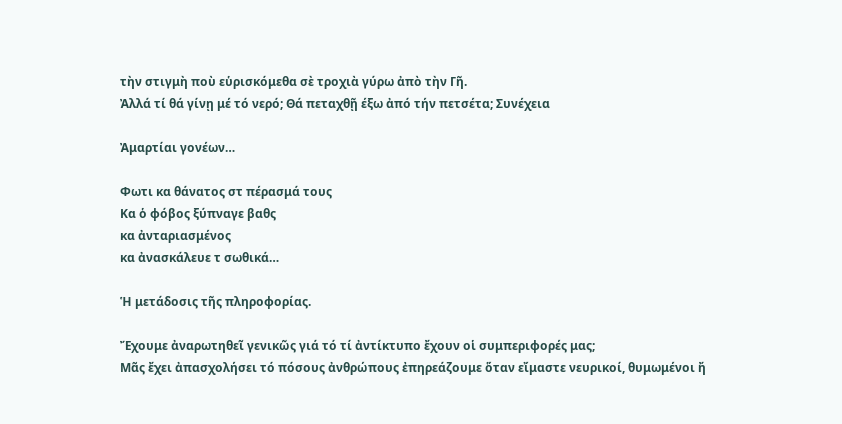τὴν στιγμὴ ποὺ εὑρισκόμεθα σὲ τροχιὰ γύρω ἀπὸ τὴν Γῆ.
Ἀλλά τί θά γίνῃ μέ τό νερό; Θά πεταχθῇ έξω ἀπό τήν πετσέτα; Συνέχεια

Ἀμαρτίαι γονέων…

Φωτι κα θάνατος στ πέρασμά τους
Κα ὁ φόβος ξύπναγε βαθς
κα ἀνταριασμένος
κα ἀνασκάλευε τ σωθικά…

Ἡ μετάδοσις τῆς πληροφορίας.

Ἔχουμε ἀναρωτηθεῖ γενικῶς γιά τό τί ἀντίκτυπο ἔχουν οἱ συμπεριφορές μας;
Μᾶς ἔχει ἀπασχολήσει τό πόσους ἀνθρώπους ἐπηρεάζουμε ὅταν εἴμαστε νευρικοί, θυμωμένοι ἤ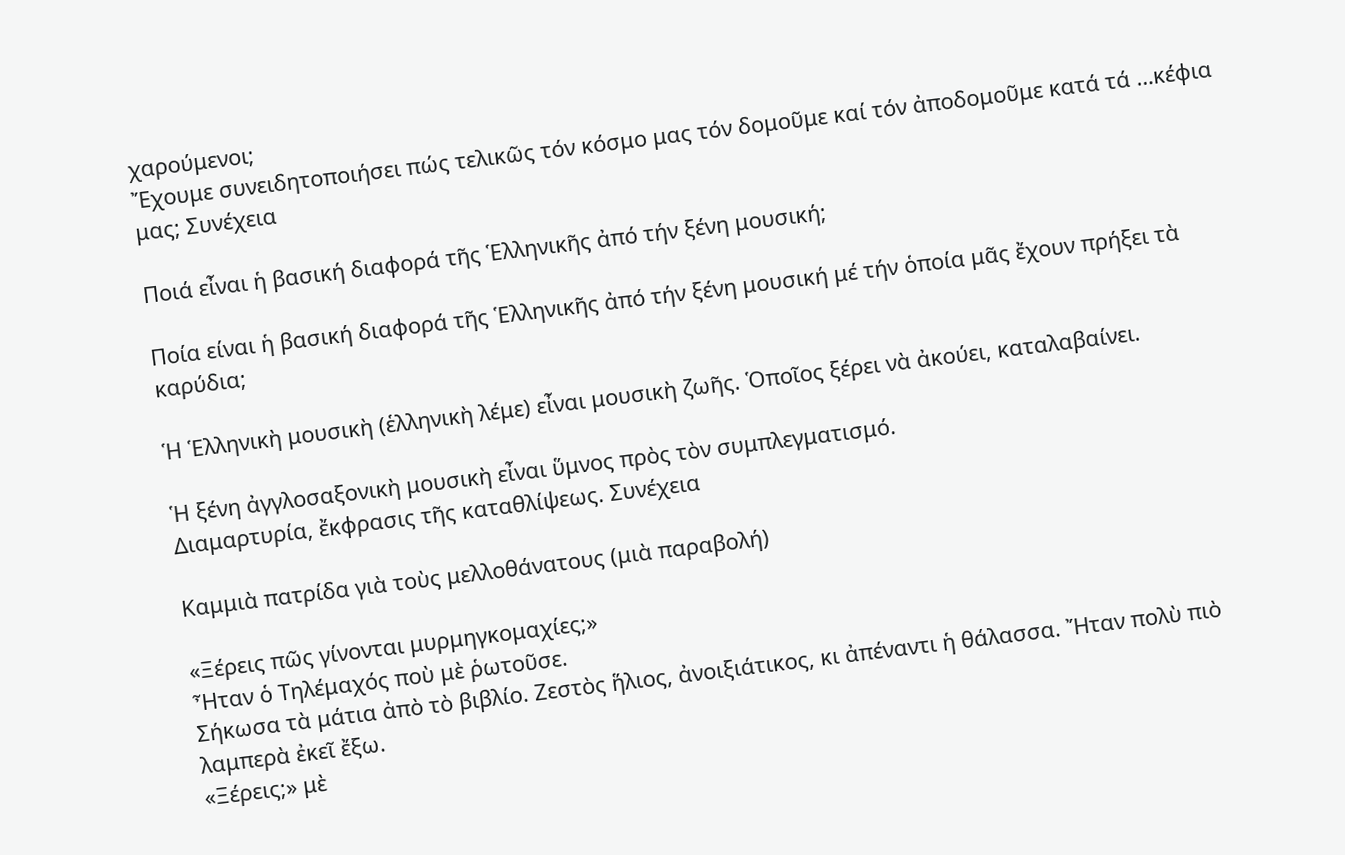χαρούμενοι;
Ἔχουμε συνειδητοποιήσει πώς τελικῶς τόν κόσμο μας τόν δομοῦμε καί τόν ἀποδομοῦμε κατά τά …κέφια μας; Συνέχεια

Ποιά εἶναι ἡ βασική διαφορά τῆς Ἑλληνικῆς ἀπό τήν ξένη μουσική;

Ποία είναι ἡ βασική διαφορά τῆς Ἑλληνικῆς ἀπό τήν ξένη μουσική μέ τήν ὁποία μᾶς ἔχουν πρήξει τὰ καρύδια;

Ἡ Ἑλληνικὴ μουσικὴ (ἑλληνικὴ λέμε) εἶναι μουσικὴ ζωῆς. Ὁποῖος ξέρει νὰ ἀκούει, καταλαβαίνει.

Ἡ ξένη ἀγγλοσαξονικὴ μουσικὴ εἶναι ὕμνος πρὸς τὸν συμπλεγματισμό.
Διαμαρτυρία, ἔκφρασις τῆς καταθλίψεως. Συνέχεια

Καμμιὰ πατρίδα γιὰ τοὺς μελλοθάνατους (μιὰ παραβολή)

«Ξέρεις πῶς γίνονται μυρμηγκομαχίες;»
Ἦταν ὁ Τηλέμαχός ποὺ μὲ ῥωτοῦσε.
Σήκωσα τὰ μάτια ἀπὸ τὸ βιβλίο. Ζεστὸς ἥλιος, ἀνοιξιάτικος, κι ἀπέναντι ἡ θάλασσα. Ἤταν πολὺ πιὸ λαμπερὰ ἐκεῖ ἔξω.
«Ξέρεις;» μὲ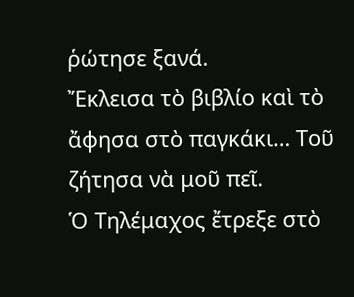ῥώτησε ξανά.
Ἔκλεισα τὸ βιβλίο καὶ τὸ ἄφησα στὸ παγκάκι… Τοῦ ζήτησα νὰ μοῦ πεῖ.
Ὁ Τηλέμαχος ἔτρεξε στὸ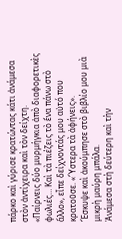πάρκο καὶ γύρισε κρατώντας κάτι ἀνάμεσα στὸν ἀντίχειρα καὶ τὸν δείχτη.
«Παίρνεις δύο μυρμήγκια ἀπὸ διαφορετικὲς φωλιές… Καὶ τὰ πιέζεις τὸ ἕνα πάνω στὸ ἄλλο», εἶπε δείχνοντάς μου αὐτό που κρατοῦσε. «Ὕστερα τὰ ἀφήνεις».
Ἔσκυψε καὶ ἀκούμπησε στὸ βιβλίο μου μιὰ μικρὴ μαύρη μπάλα.
Ἀνάμεσα στὴ δεύτερη καὶ τὴν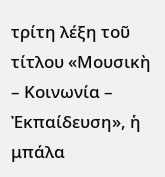τρίτη λέξη τοῦ τίτλου «Μουσικὴ – Κοινωνία – Ἐκπαίδευση», ἡ μπάλα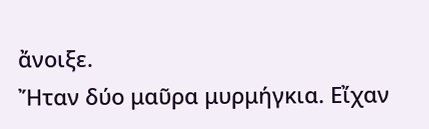ἄνοιξε.
Ἤταν δύο μαῦρα μυρμήγκια. Εἴχαν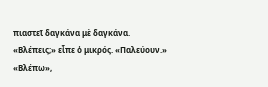πιαστεῖ δαγκάνα μὲ δαγκάνα.
«Βλέπεις;» εἶπε ὁ μικρός. «Παλεύουν.»
«Βλέπω»,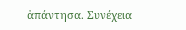ἀπάντησα. Συνέχεια